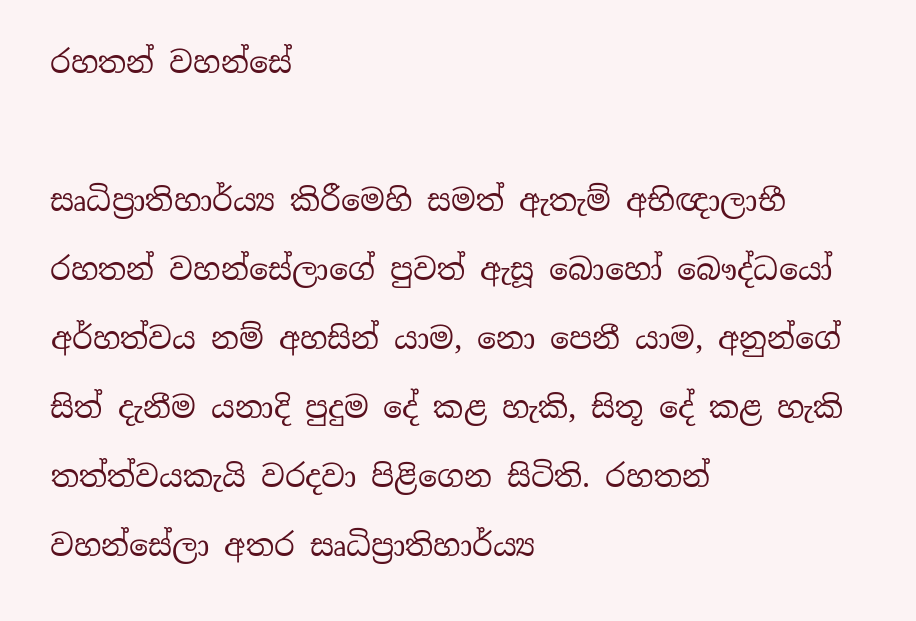රහතන් වහන්සේ

සෘධිප්‍රාතිහාර්ය්‍ය කිරීමෙහි සමත් ඇතැම් අභිඥාලාභී රහතන් වහන්සේලාගේ පුවත් ඇසූ බොහෝ බෞද්ධයෝ අර්හත්වය නම් අහසින් යාම, නො පෙනී යාම, අනුන්ගේ සිත් දැනීම යනාදි පුදුම දේ කළ හැකි, සිතූ දේ කළ හැකි තත්ත්වයකැයි වරදවා පිළිගෙන සිටිති. රහතන් වහන්සේලා අතර සෘධිප්‍රාතිහාර්ය්‍ය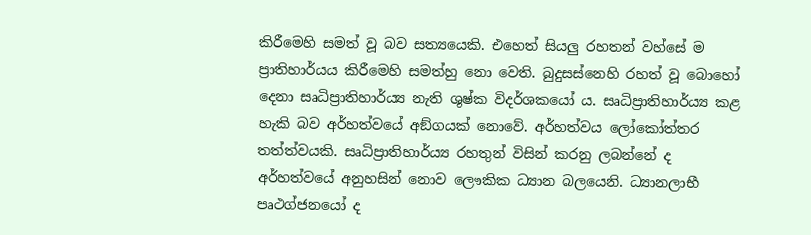කිරීමෙහි සමත් වූ බව සත්‍යයෙකි. එහෙත් සියලු රහතන් වහ්සේ ම ප්‍රාතිහාර්යය කිරීමෙහි සමත්හු නො වෙති. බුදුසස්නෙහි රහත් වූ බොහෝ දෙනා සෘධිප්‍රාතිහාර්ය්‍ය නැති ශුෂ්ක විදර්ශකයෝ ය. සෘධිප්‍රාතිහාර්ය්‍ය කළ හැකි බව අර්හත්වයේ අඞ්ගයක් නොවේ. අර්හත්වය ලෝකෝත්තර තත්ත්වයකි. සෘධිප්‍රාතිහාර්ය්‍ය රහතුන් විසින් කරනු ලබන්නේ ද අර්හත්වයේ අනුහසින් නොව ලෞකික ධ්‍යාන බලයෙනි. ධ්‍යානලාභී පෘථග්ජනයෝ ද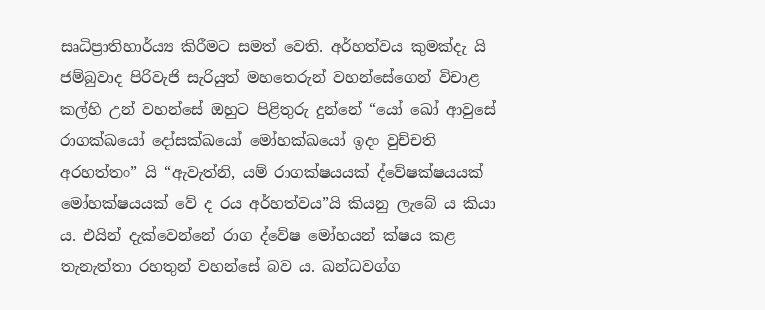සෘධිප්‍රාතිහාර්ය්‍ය කිරීමට සමත් වෙති. අර්හත්වය කුමක්දැ යි ජම්බුවාද පිරිවැජි සැරියුත් මහතෙරුන් වහන්සේගෙන් විචාළ කල්හි උන් වහන්සේ ඔහුට පිළිතුරු දුන්නේ “යෝ ඛෝ ආවුසේ රාගක්ඛයෝ දෝසක්ඛයෝ මෝහක්ඛයෝ ඉදං වුච්චති අරහත්තං” යි “ඇවැත්නි, යම් රාගක්ෂයයක් ද්වේෂක්ෂයයක් මෝහක්ෂයයක් වේ ද රය අර්හත්වය”යි කියනු ලැබේ ය කියා ය. එයින් දැක්වෙන්නේ රාග ද්වේෂ මෝහයන් ක්ෂය කළ තැනැත්තා රහතුන් වහන්සේ බව ය. ඛන්ධවග්ග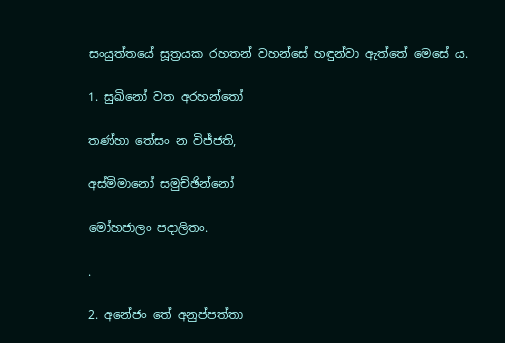සංයුත්තයේ සූත්‍ර‍යක රහතන් වහන්සේ හඳුන්වා ඇත්තේ මෙසේ ය.

1. සුඛිනෝ වත අරහන්තෝ

තණ්හා තේසං න විජ්ජති,

අස්මිමානෝ සමුච්ඡින්නෝ

මෝහජාලං පදාලිතං.

.

2. අනේජං තේ අනුප්පත්තා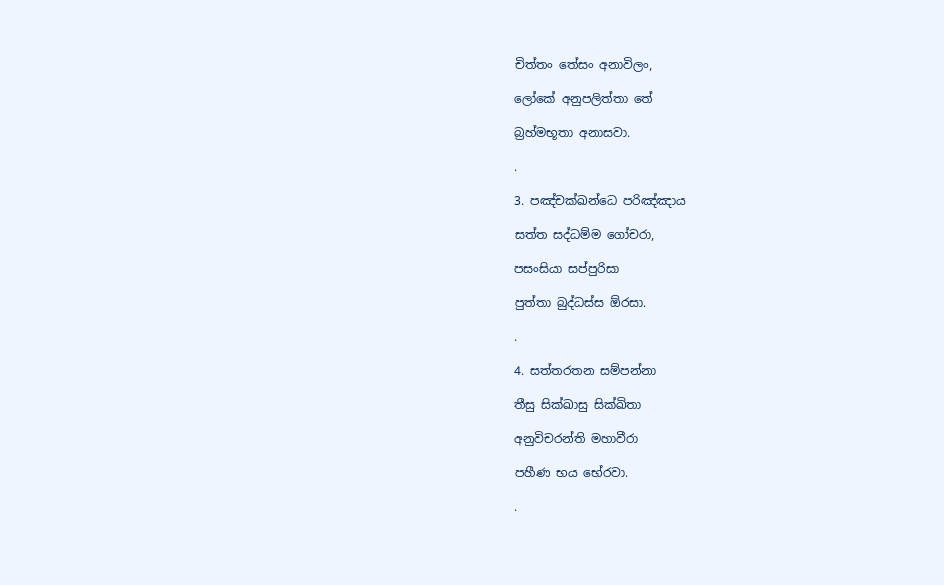චිත්තං තේසං අනාවිලං,

ලෝකේ අනුපලිත්තා තේ

බ්‍ර‍හ්මභූතා අනාසවා.

.

3. පඤ්චක්ඛන්ධෙ පරිඤ්ඤාය

සත්ත සද්ධම්ම ගෝචරා,

පසංසියා සප්පුරිසා

පුත්තා බුද්ධස්ස ඕරසා.

.

4. සත්තරතන සම්පන්නා

තීසු සික්ඛාසු සික්ඛිතා

අනුවිචරන්ති මහාවීරා

පහීණ භය භේරවා.

.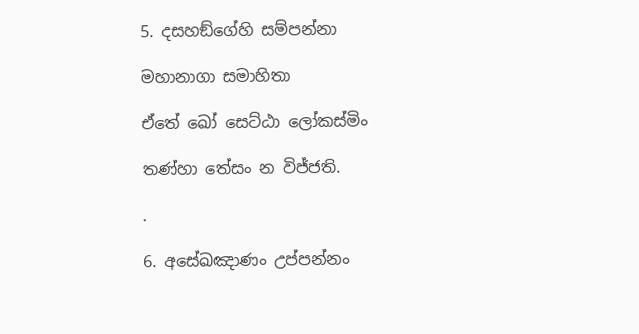5. දසහඞ්ගේහි සම්පන්නා

මහානාගා සමාහිතා

ඒතේ ඛෝ සෙට්ඨා ලෝකස්මිං

තණ්හා තේසං න විජ්ජති.

.

6. අසේඛඤාණං උප්පන්නං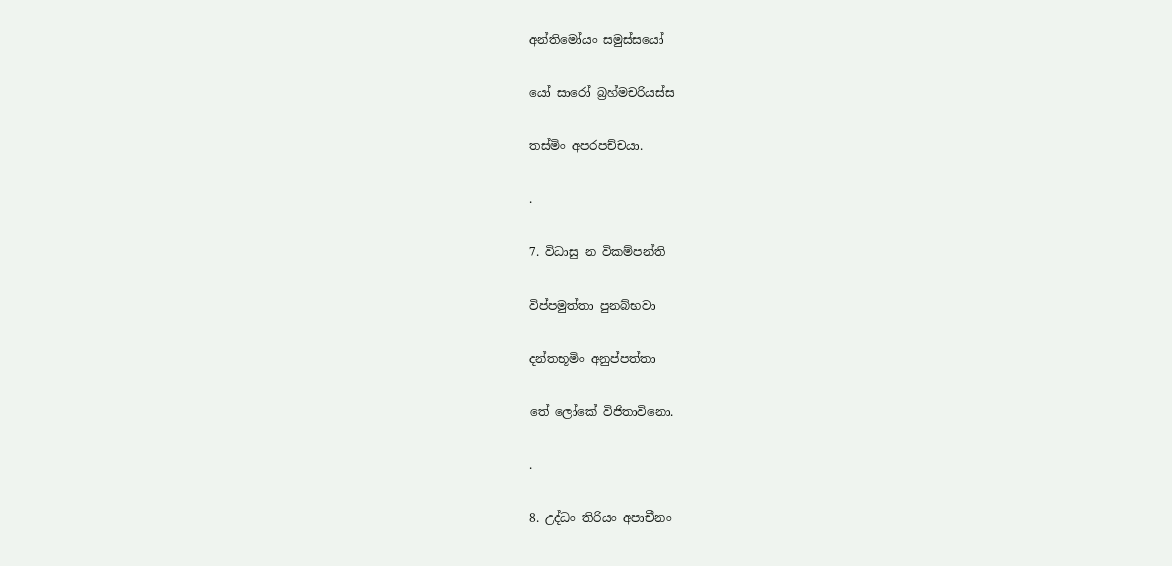අන්තිමෝයං සමුස්සයෝ

යෝ සාරෝ බ්‍ර‍හ්මචරියස්ස

තස්මිං අපරපච්චයා.

.

7. විධාසු න විකම්පන්ති

විප්පමුත්තා පුනබ්භවා

දන්තභූමිං අනුප්පත්තා

තේ ලෝකේ විජිතාවිනො.

.

8. උද්ධං තිරියං අපාචීනං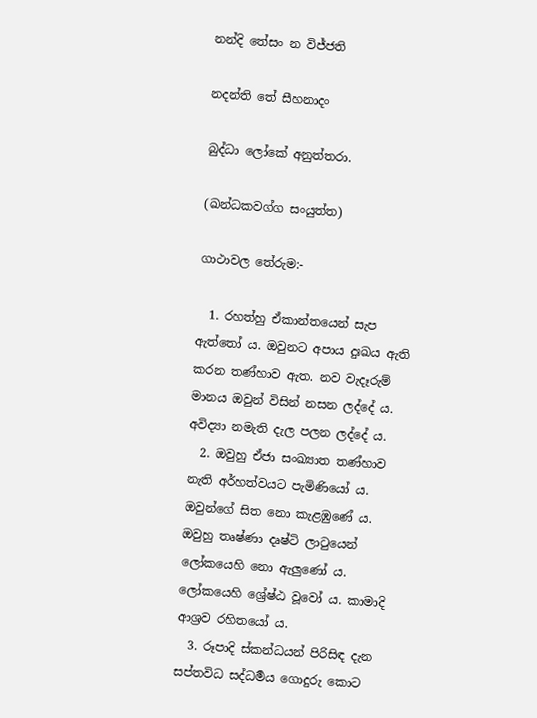නන්දි තේසං න විජ්ජති

නදන්ති තේ සීහනාදං

බුද්ධා ලෝකේ අනුත්තරා.

(ඛන්ධකවග්ග සංයුත්ත)

ගාථාවල තේරුම:-

  1. රහත්හු ඒකාන්තයෙන් සැප ඇත්තෝ ය. ඔවුනට අපාය දුඃඛය ඇති කරන තණ්හාව ඇත. නව වැදෑරුම් මානය ඔවුන් විසින් නසන ලද්දේ ය. අවිද්‍යා නමැති දැල පලන ලද්දේ ය.
  2. ඔවුහු ඒජා සංඛ්‍යාත තණ්හාව නැති අර්හත්වයට පැමිණියෝ ය. ඔවුන්ගේ සිත නො කැළඹුණේ ය. ඔවුහු තෘෂ්ණා දෘෂ්ටි ලාටුයෙන් ලෝකයෙහි නො ඇලුණෝ ය. ලෝකයෙහි ශ්‍රේෂ්ඨ වූවෝ ය. කාමාදි ආශ්‍ර‍ව රහිතයෝ ය.
  3. රූපාදි ස්කන්ධයන් පිරිසිඳ දැන සප්තවිධ සද්ධර්‍මය ගොදුරු කොට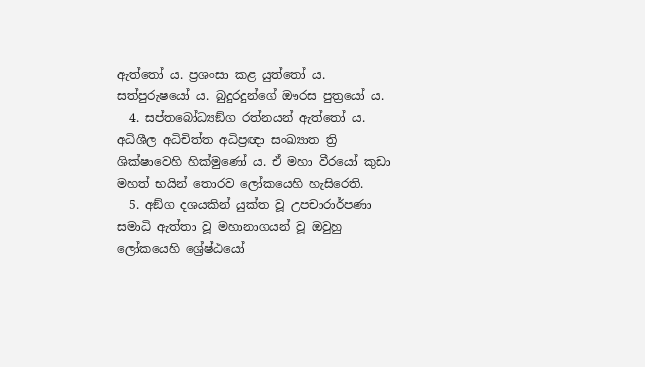ඇත්තෝ ය. ප්‍ර‍ශංසා කළ යුත්තෝ ය. සත්පුරුෂයෝ ය. බුදුරදුන්ගේ ඖරස පුත්‍රයෝ ය.
  4. සප්තබෝධ්‍යඞ්ග රත්නයන් ඇත්තෝ ය. අධිශීල අධිචිත්ත අධිප්‍ර‍ඥා සංඛ්‍යාත ත්‍රි ශික්ෂාවෙහි හික්මුණෝ ය. ඒ මහා වීරයෝ කුඩා මහත් භයින් තොරව ලෝකයෙහි හැසිරෙති.
  5. අඞ්ග දශයකින් යුක්ත වූ උපචාරාර්පණා සමාධි ඇත්තා වූ මහානාගයන් වූ ඔවුහු ලෝකයෙහි ශ්‍රේෂ්ඨයෝ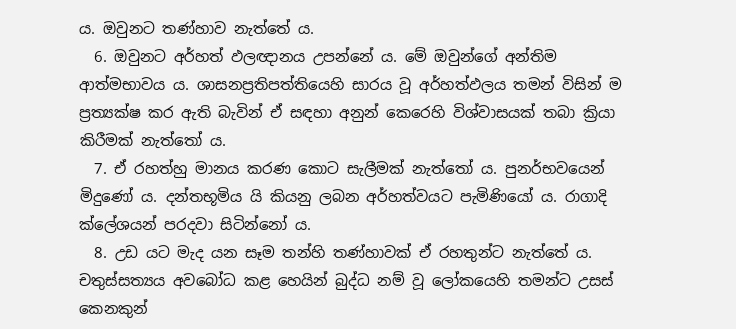ය. ඔවුනට තණ්හාව නැත්තේ ය.
  6. ඔවුනට අර්හත් ඵලඥානය උපන්නේ ය. මේ ඔවුන්ගේ අන්තිම ආත්මභාවය ය. ශාසනප්‍ර‍තිපත්තියෙහි සාරය වූ අර්හත්ඵලය තමන් විසින් ම ප්‍ර‍ත්‍යක්ෂ කර ඇති බැවින් ඒ සඳහා අනුන් කෙරෙහි විශ්වාසයක් තබා ක්‍රියා කිරීමක් නැත්තෝ ය.
  7. ඒ රහත්හු මානය කරණ කොට සැලීමක් නැත්තෝ ය. පුනර්භවයෙන් මිදුණෝ ය. දන්තභූමිය යි කියනු ලබන අර්හත්වයට පැමිණියෝ ය. රාගාදි ක්ලේශයන් පරදවා සිටින්නෝ ය.
  8. උඩ යට මැද යන සෑම තන්හි තණ්හාවක් ඒ රහතුන්ට නැත්තේ ය. චතුස්සත්‍යය අවබෝධ කළ හෙයින් බුද්ධ නම් වූ ලෝකයෙහි තමන්ට උසස් කෙනකුන්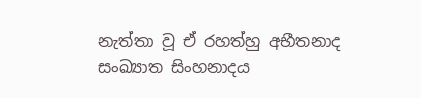නැත්තා වූ ඒ රහත්හු අභීතනාද සංඛ්‍යාත සිංහනාදය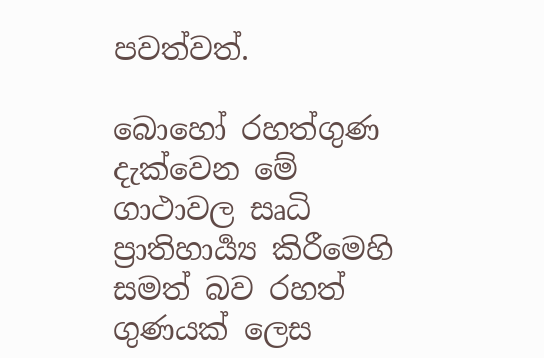පවත්වත්.

බොහෝ රහත්ගුණ දැක්වෙන මේ ගාථාවල සෘධි ප්‍රාතිහාර්‍ය්‍ය කිරීමෙහි සමත් බව රහත් ගුණයක් ලෙස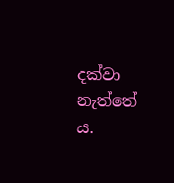දක්වා නැත්තේ ය.